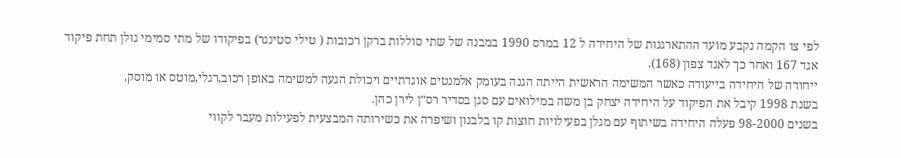לפי צו הקמה נקבע מועד ההתארגנות של היחידה ל 12 במרס 1990 במבנה של שתי סוללות ברקן רכובות ( טילי סטינגר) בפיקודו של מתי סמימי גולן תחת פיקוד אגד 167 ואחר כך לאגד צפון (168).
ייחודה של היחידה בייעודה כאשר המשימה הראשית הייתה הגנה בעומק אלמנטים אוגדתיים ויכולת הגעה למשימה באופן רכוב,רגלי,מוטס או מוסק.
בשנת 1998 קיבל את הפיקוד על היחידה יצחק בן משה במילואים עם סגן בסדיר רס״ן לירן כהן.
בשנים 98-2000 פעלה היחידה בשיתוף עם מגלן בפעילויות חוצות קו בלבנון ושיפרה את כשירותה המבצעית לפעילות מעבר לקווי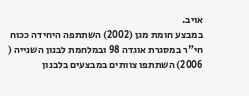אויב.
במבצע חומת מגן (2002) השתתפה היחידה ככוח חי"ר במסגרת אוגדה 98 ובמלחמת לבנון השנייה ( 2006) השתתפו צוותים במבצעים בלבנון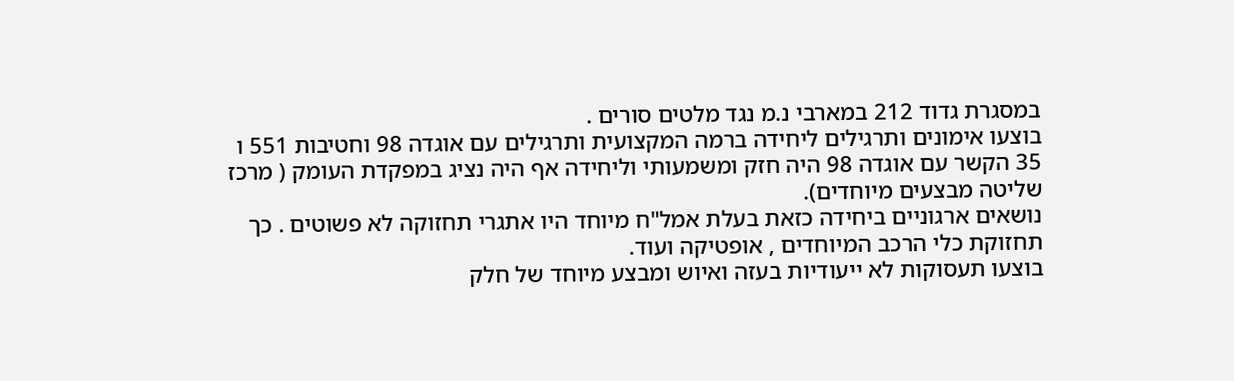במסגרת גדוד 212 במארבי נ.מ נגד מלטים סורים .
בוצעו אימונים ותרגילים ליחידה ברמה המקצועית ותרגילים עם אוגדה 98 וחטיבות 551 ו 35 הקשר עם אוגדה 98 היה חזק ומשמעותי וליחידה אף היה נציג במפקדת העומק ( מרכז שליטה מבצעים מיוחדים).
נושאים ארגוניים ביחידה כזאת בעלת אמל"ח מיוחד היו אתגרי תחזוקה לא פשוטים . כך תחזוקת כלי הרכב המיוחדים , אופטיקה ועוד.
בוצעו תעסוקות לא ייעודיות בעזה ואיוש ומבצע מיוחד של חלק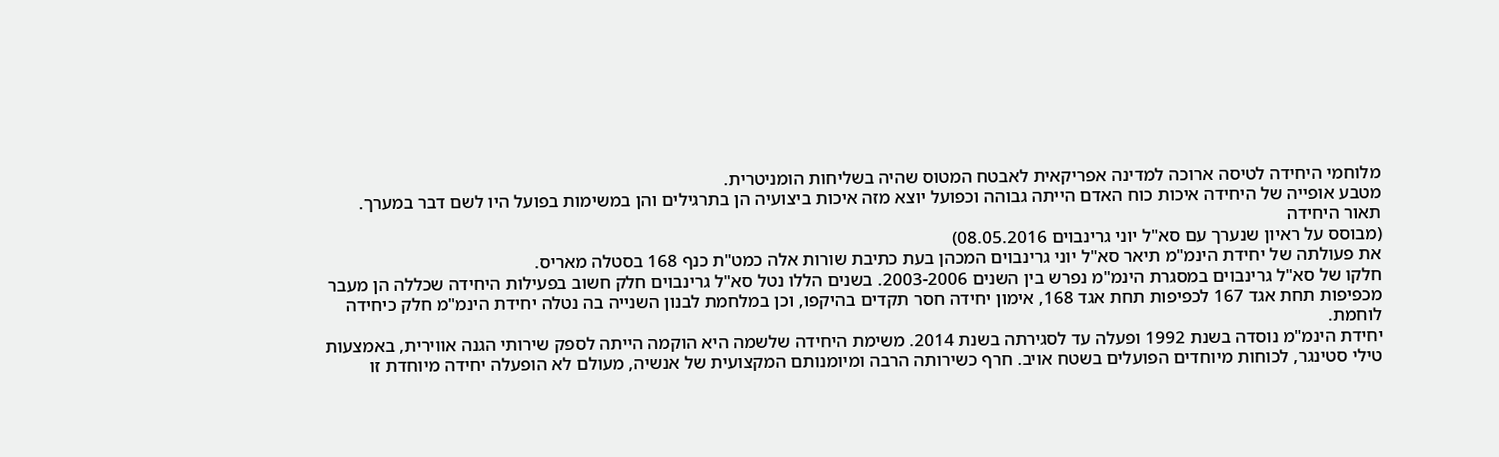מלוחמי היחידה לטיסה ארוכה למדינה אפריקאית לאבטח המטוס שהיה בשליחות הומניטרית.
מטבע אופייה של היחידה איכות כוח האדם הייתה גבוהה וכפועל יוצא מזה איכות ביצועיה הן בתרגילים והן במשימות בפועל היו לשם דבר במערך.
תאור היחידה
(מבוסס על ראיון שנערך עם סא"ל יוני גרינבוים 08.05.2016)
את פעולתה של יחידת הינמ"מ תיאר סא"ל יוני גרינבוים המכהן בעת כתיבת שורות אלה כמט"ת כנף 168 בסטלה מאריס.
חלקו של סא"ל גרינבוים במסגרת הינמ"מ נפרש בין השנים 2003-2006. בשנים הללו נטל סא"ל גרינבוים חלק חשוב בפעילות היחידה שכללה הן מעבר מכפיפות תחת אגד 167 לכפיפות תחת אגד 168, אימון יחידה חסר תקדים בהיקפו, וכן במלחמת לבנון השנייה בה נטלה יחידת הינמ"מ חלק כיחידה לוחמת.
יחידת הינמ"מ נוסדה בשנת 1992 ופעלה עד לסגירתה בשנת 2014. משימת היחידה שלשמה היא הוקמה הייתה לספק שירותי הגנה אווירית, באמצעות טילי סטינגר, לכוחות מיוחדים הפועלים בשטח אויב. חרף כשירותה הרבה ומיומנותם המקצועית של אנשיה, מעולם לא הופעלה יחידה מיוחדת זו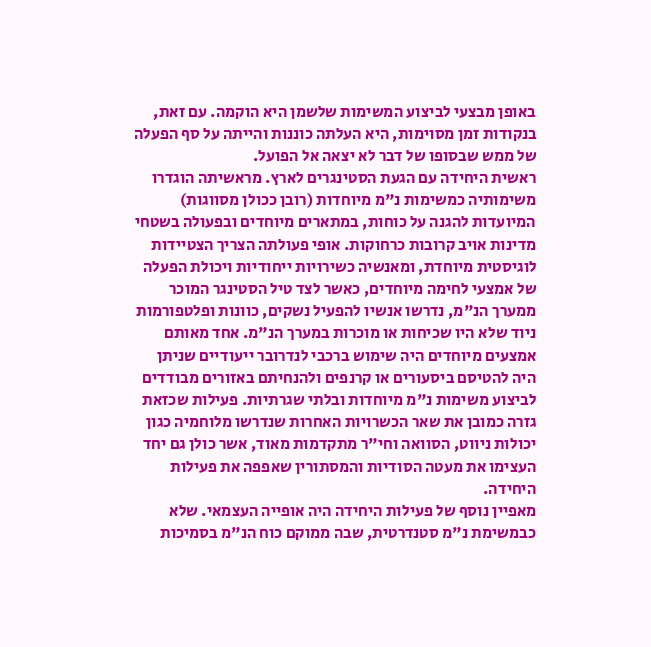באופן מבצעי לביצוע המשימות שלשמן היא הוקמה. עם זאת, בנקודות זמן מסוימות, היא העלתה כוננות והייתה על סף הפעלה של ממש שבסופו של דבר לא יצאה אל הפועל.
ראשית היחידה עם הגעת הסטינגרים לארץ. מראשיתה הוגדרו משימותיה כמשימות נ"מ מיוחדות (רובן ככולן מסווגות) המיועדות להגנה על כוחות, במתארים מיוחדים ובפעולה בשטחי מדינות אויב קרובות כרחוקות. אופי פעולתה הצריך הצטיידות לוגיסטית מיוחדת, ומאנשיה כשירויות ייחודיות ויכולת הפעלה של אמצעי לחימה מיוחדים, כאשר לצד טיל הסטינגר המוכר ממערך הנ"מ, נדרשו אנשיו להפעיל נשקים, כוונות ופלטפורמות ניוד שלא היו שכיחות או מוכרות במערך הנ"מ. אחד מאותם אמצעים מיוחדים היה שימוש ברכבי לנדרובר ייעודיים שניתן היה להטיסם ביסעורים או קרנפים ולהנחיתם באזורים מבודדים לביצוע משימות נ"מ מיוחדות ובלתי שגרתיות. פעילות שכזאת גזרה כמובן את שאר הכשרויות האחרות שנדרשו מלוחמיה כגון יכולות ניווט, הסוואה וחי"ר מתקדמות מאוד, אשר כולן גם יחד העצימו את מעטה הסודיות והמסתורין שאפפה את פעילות היחידה.
מאפיין נוסף של פעילות היחידה היה אופייה העצמאי. שלא כבמשימת נ"מ סטנדרטית, שבה ממוקם כוח הנ"מ בסמיכות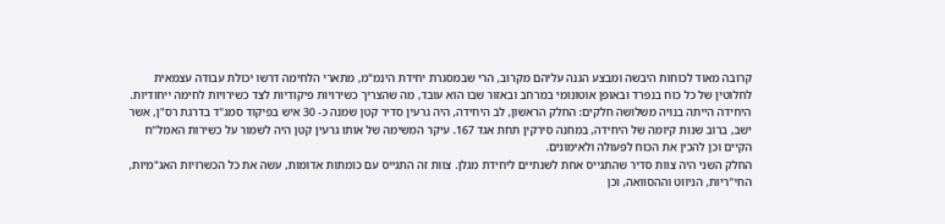קרובה מאוד לכוחות היבשה ומבצע הגנה עליהם מקרוב, הרי שבמסגרת יחידת הינמ"מ, מתארי הלחימה דרשו יכולת עבודה עצמאית לחלוטין של כל כוח בנפרד ובאופן אוטונומי במרחב ובאזור שבו הוא עובד, מה שהצריך כשירויות פיקודיות לצד כשירויות לחימה ייחודיות.
היחידה הייתה בנויה משלושה חלקים: החלק הראשון, לב היחידה, היה גרעין סדיר קטן שמנה כ- 30 איש בפיקוד סמג"ד בדרגת רס"ן, אשר ישב, ברוב שנות קיומה של היחידה, במחנה סירקין תחת אגד 167. עיקר המשימה של אותו גרעין קטן היה לשמור על כשירות האמל"ח הקיים וכן להכין את הכוח לפעולה ולאימונים.
החלק השני היה צוות סדיר שהתגייס אחת לשנתיים ליחידת מגלן. צוות זה התגייס עם כומתות אדומות, עשה את כל הכשרויות האג"מיות, החי"ריות, הניווט וההסוואה, וכן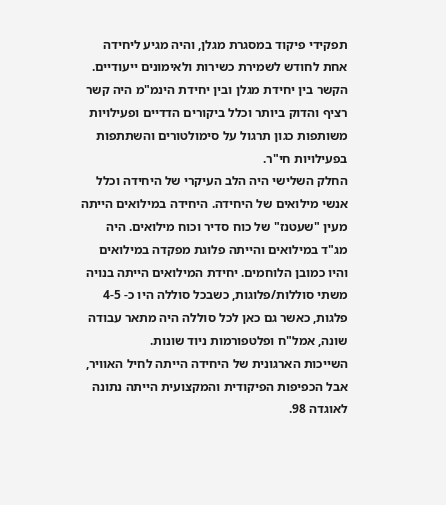תפקידי פיקוד במסגרת מגלן, והיה מגיע ליחידה אחת לחודש לשמירת כשירות ולאימונים ייעודיים.
הקשר בין יחידת מגלן ובין יחידת הינמ"מ היה קשר רציף והדוק ביותר וכלל ביקורים הדדיים ופעילויות משותפות כגון תרגול על סימולטורים והשתתפות בפעילויות חי"ר.
החלק השלישי היה הלב העיקרי של היחידה וכלל אנשי מילואים של היחידה. היחידה במילואים הייתה מעין "שעטנז" של כוח סדיר וכוח מילואים. היה מג"ד במילואים והייתה פלוגת מפקדה במילואים והיו כמובן הלוחמים. יחידת המילואים הייתה בנויה משתי סוללות/פלוגות, כשבכל סוללה היו כ- 4-5 פלגות, כאשר גם כאן לכל סוללה היה מתאר עבודה שונה, אמל"ח ופלטפורמות ניוד שונות.
השייכות הארגונית של היחידה הייתה לחיל האוויר, אבל הכפיפות הפיקודית והמקצועית הייתה נתונה לאוגדה 98.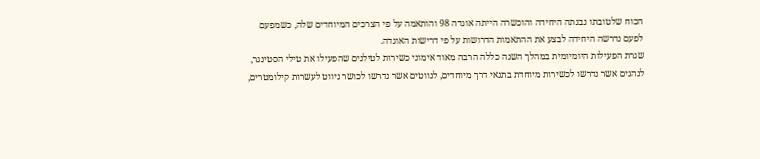הכוח שלטובתו נבנתה היחידה והוכשרה הייתה אוגדה 98 והותאמה על פי הצרכים המיוחדים שלה, כשמפעם לפעם נדרשה היחידה לבצע את ההתאמות הדרושות על פי דרישות האוגדה.
שגרת הפעילות היומיומית במהלך השנה כללה הרבה מאוד אימוני כשירות לטילנים שהפעילו את טילי הסטינגר, לנהגים אשר נדרשו לכשירות מיוחדת בתנאי דרך מיוחדים, לנווטים אשר נדרשו לכושר ניווט לעשרות קילומטרים,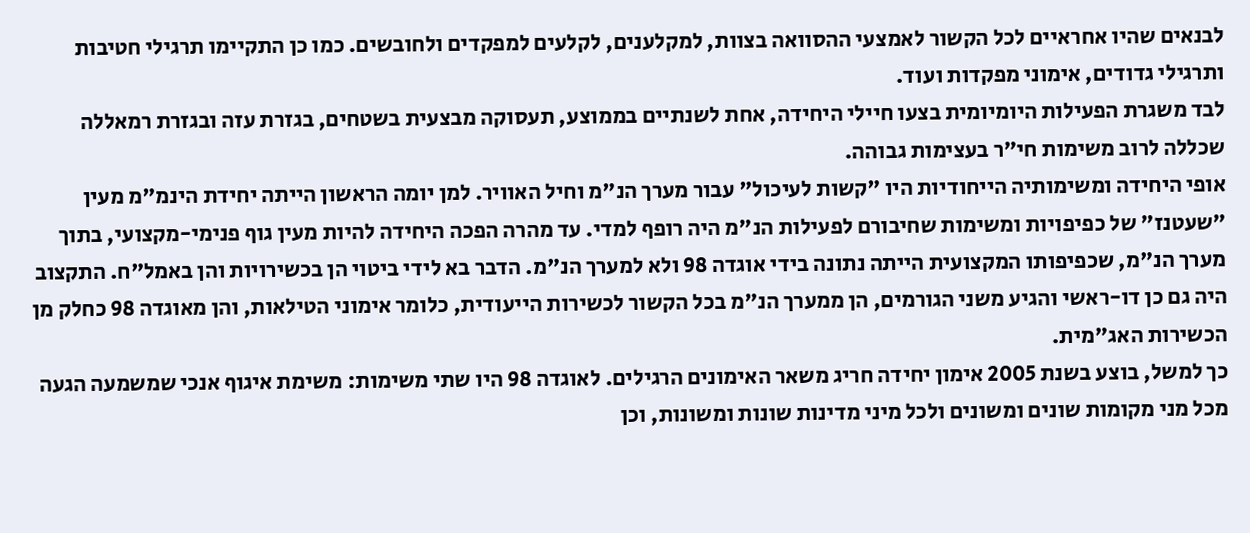לבנאים שהיו אחראיים לכל הקשור לאמצעי ההסוואה בצוות, למקלענים, לקלעים למפקדים ולחובשים. כמו כן התקיימו תרגילי חטיבות ותרגילי גדודים, אימוני מפקדות ועוד.
לבד משגרת הפעילות היומיומית בצעו חיילי היחידה, אחת לשנתיים בממוצע, תעסוקה מבצעית בשטחים, בגזרת עזה ובגזרת רמאללה שכללה לרוב משימות חי"ר בעצימות גבוהה.
אופי היחידה ומשימותיה הייחודיות היו "קשות לעיכול" עבור מערך הנ"מ וחיל האוויר. למן יומה הראשון הייתה יחידת הינמ"מ מעין "שעטנז" של כפיפויות ומשימות שחיבורם לפעילות הנ"מ היה רופף למדי. עד מהרה הפכה היחידה להיות מעין גוף פנימי-מקצועי, בתוך מערך הנ"מ, שכפיפותו המקצועית הייתה נתונה בידי אוגדה 98 ולא למערך הנ"מ. הדבר בא לידי ביטוי הן בכשירויות והן באמל"ח. התקצוב היה גם כן דו-ראשי והגיע משני הגורמים, הן ממערך הנ"מ בכל הקשור לכשירות הייעודית, כלומר אימוני הטילאות, והן מאוגדה 98 כחלק מן הכשירות האג"מית.
כך למשל, בוצע בשנת 2005 אימון יחידה חריג משאר האימונים הרגילים. לאוגדה 98 היו שתי משימות: משימת איגוף אנכי שמשמעה הגעה מכל מני מקומות שונים ומשונים ולכל מיני מדינות שונות ומשונות, וכן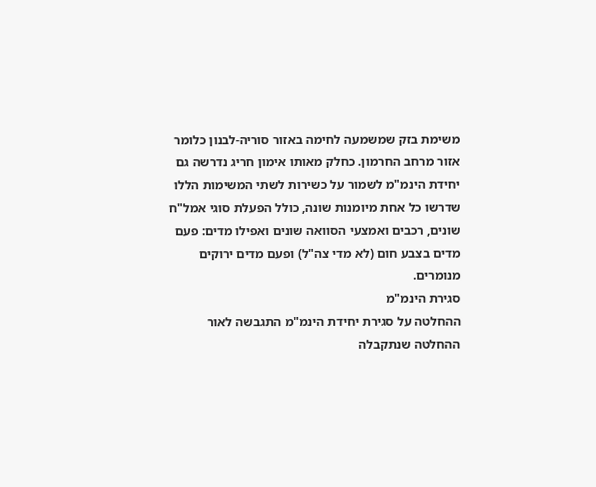משימת בזק שמשמעה לחימה באזור סוריה-לבנון כלומר אזור מרחב החרמון. כחלק מאותו אימון חריג נדרשה גם יחידת הינמ"מ לשמור על כשירות לשתי המשימות הללו שדרשו כל אחת מיומנות שונה, כולל הפעלת סוגי אמל"ח שונים, רכבים ואמצעי הסוואה שונים ואפילו מדים: פעם מדים בצבע חום (לא מדי צה"ל) ופעם מדים ירוקים מנומרים.
סגירת הינמ"מ
ההחלטה על סגירת יחידת הינמ"מ התגבשה לאור ההחלטה שנתקבלה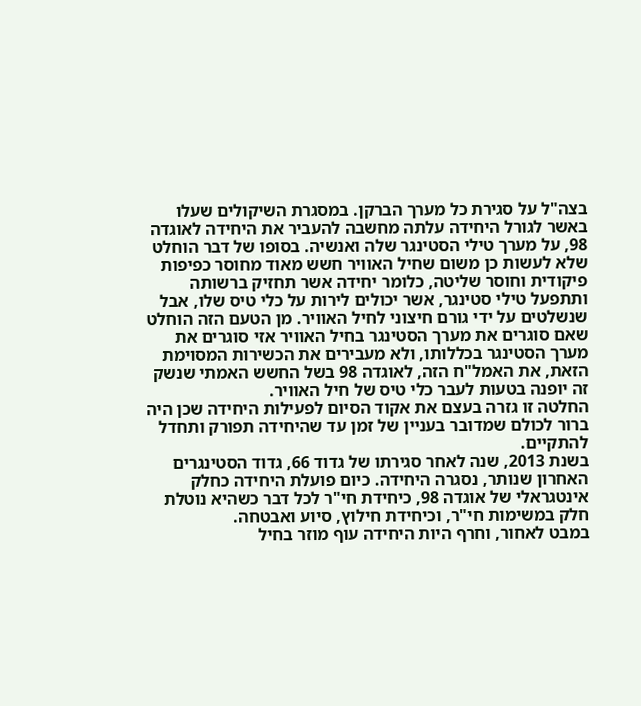בצה"ל על סגירת כל מערך הברקן. במסגרת השיקולים שעלו באשר לגורל היחידה עלתה מחשבה להעביר את היחידה לאוגדה 98, על מערך טילי הסטינגר שלה ואנשיה. בסופו של דבר הוחלט שלא לעשות כן משום שחיל האוויר חשש מאוד מחוסר כפיפות פיקודית וחוסר שליטה, כלומר יחידה אשר תחזיק ברשותה ותתפעל טילי סטינגר, אשר יכולים לירות על כלי טיס שלו, אבל שנשלטים על ידי גורם חיצוני לחיל האוויר. מן הטעם הזה הוחלט שאם סוגרים את מערך הסטינגר בחיל האוויר אזי סוגרים את מערך הסטינגר בכללותו, ולא מעבירים את הכשירות המסוימת הזאת, את האמל"ח הזה, לאוגדה 98 בשל החשש האמתי שנשק זה יופנה בטעות לעבר כלי טיס של חיל האוויר.
החלטה זו גזרה בעצם את אקוד הסיום לפעילות היחידה שכן היה ברור לכולם שמדובר בעניין של זמן עד שהיחידה תפורק ותחדל להתקיים.
בשנת 2013, שנה לאחר סגירתו של גדוד 66, גדוד הסטינגרים האחרון שנותר, נסגרה היחידה. כיום פועלת היחידה כחלק אינטגראלי של אוגדה 98, כיחידת חי"ר לכל דבר כשהיא נוטלת חלק במשימות חי"ר, וכיחידת חילוץ, סיוע ואבטחה.
במבט לאחור, וחרף היות היחידה עוף מוזר בחיל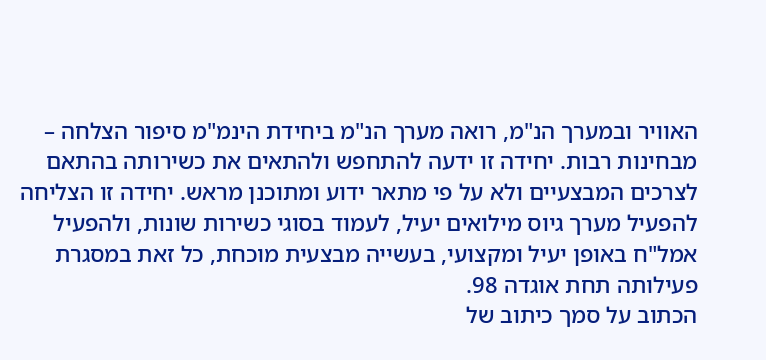האוויר ובמערך הנ"מ, רואה מערך הנ"מ ביחידת הינמ"מ סיפור הצלחה – מבחינות רבות. יחידה זו ידעה להתחפש ולהתאים את כשירותה בהתאם לצרכים המבצעיים ולא על פי מתאר ידוע ומתוכנן מראש. יחידה זו הצליחה להפעיל מערך גיוס מילואים יעיל, לעמוד בסוגי כשירות שונות, ולהפעיל אמל"ח באופן יעיל ומקצועי, בעשייה מבצעית מוכחת, כל זאת במסגרת פעילותה תחת אוגדה 98.
הכתוב על סמך כיתוב של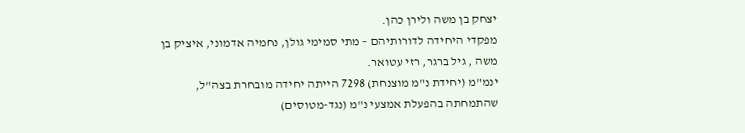יצחק בן משה ולירן כהן.
מפקדי היחידה לדורותיהם – מתי סמימי גולן, נחמיה אדמוני, איציק בן משה , גיל ברגר, רזי עטואר.
ינמ"מ (יחידת נ"מ מוצנחת) 7298 הייתה יחידה מובחרת בצה"ל, שהתמחתה בהפעלת אמצעי נ"מ (נגד-מטוסים)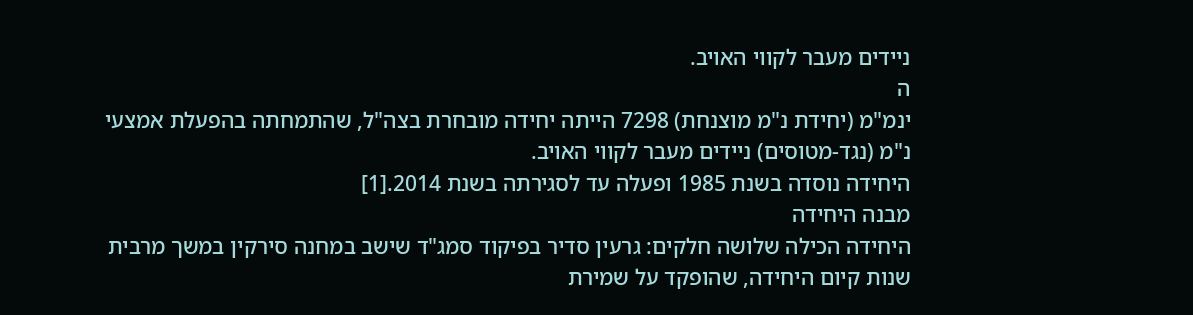ניידים מעבר לקווי האויב.
ה
ינמ"מ (יחידת נ"מ מוצנחת) 7298 הייתה יחידה מובחרת בצה"ל, שהתמחתה בהפעלת אמצעי נ"מ (נגד-מטוסים) ניידים מעבר לקווי האויב.
היחידה נוסדה בשנת 1985 ופעלה עד לסגירתה בשנת 2014.[1]
מבנה היחידה
היחידה הכילה שלושה חלקים: גרעין סדיר בפיקוד סמג"ד שישב במחנה סירקין במשך מרבית שנות קיום היחידה, שהופקד על שמירת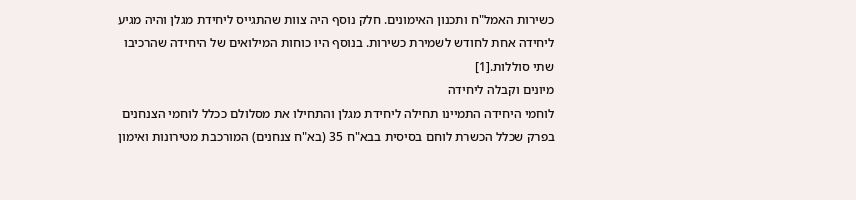כשירות האמל"ח ותכנון האימונים. חלק נוסף היה צוות שהתגייס ליחידת מגלן והיה מגיע ליחידה אחת לחודש לשמירת כשירות. בנוסף היו כוחות המילואים של היחידה שהרכיבו שתי סוללות.[1]
מיונים וקבלה ליחידה
לוחמי היחידה התמיינו תחילה ליחידת מגלן והתחילו את מסלולם ככלל לוחמי הצנחנים בפרק שכלל הכשרת לוחם בסיסית בבא"ח 35 (בא"ח צנחנים) המורכבת מטירונות ואימון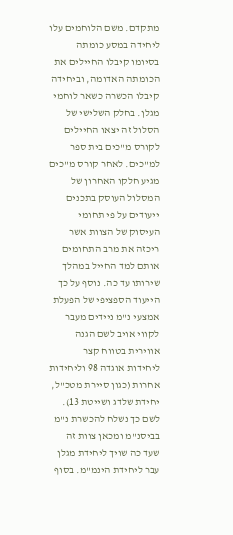מתקדם. משם הלוחמים עלו ליחידה במסע כומתה בסיומו קיבלו החיילים את הכומתה האדומה, וביחידה קיבלו הכשרה כשאר לוחמי מגלן. בחלק השלישי של הסלול זה יצאו החיילים לקורס מ"כים בית ספר למ"כים. לאחר קורס מ"כים מגיע חלקו האחרון של המסלול העוסק בתכנים ייעודים על פי תחומי העיסוק של הצוות אשר ריכזה את מרב התחומים אותם למד החייל במהלך שירותו עד כה. נוסף על כך הייעוד הספציפי של הפעלת אמצעי נ"מ ניידים מעבר לקווי אויב לשם הגנה אווירית בטווח קצר ליחידות אוגדה 98 וליחידות אחרות (כגון סיירת מטכ"ל, יחידת שלדג ושייטת 13). לשם כך נשלח להכשרת נ"מ בביסנ"מ ומכאן צוות זה שעד כה שויך ליחידת מגלן עבר ליחידת הינמ"מ. בסוף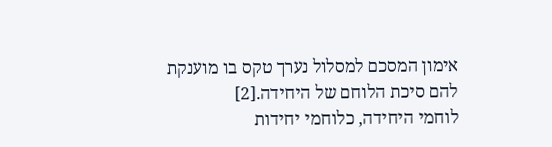אימון המסכם למסלול נערך טקס בו מוענקת להם סיכת הלוחם של היחידה.[2]
לוחמי היחידה, כלוחמי יחידות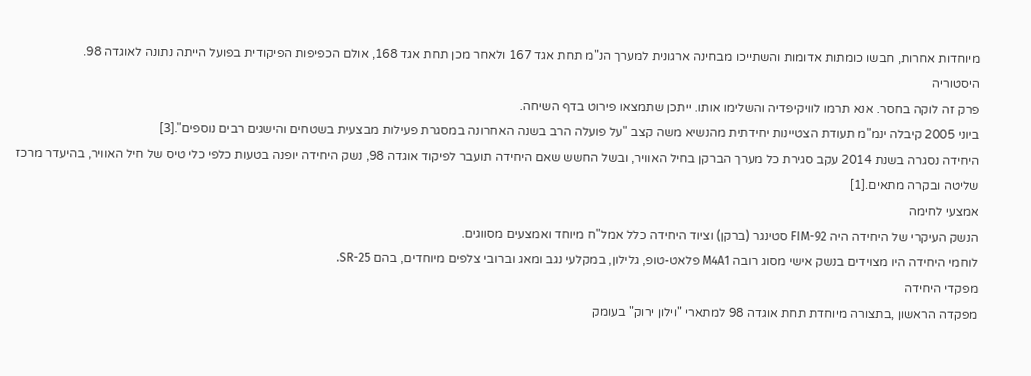מיוחדות אחרות, חבשו כומתות אדומות והשתייכו מבחינה ארגונית למערך הנ"מ תחת אגד 167 ולאחר מכן תחת אגד 168, אולם הכפיפות הפיקודית בפועל הייתה נתונה לאוגדה 98.
היסטוריה
פרק זה לוקה בחסר. אנא תרמו לוויקיפדיה והשלימו אותו. ייתכן שתמצאו פירוט בדף השיחה.
ביוני 2005 קיבלה ינמ"מ תעודת הצטיינות יחידתית מהנשיא משה קצב "על פועלה הרב בשנה האחרונה במסגרת פעילות מבצעית בשטחים והישגים רבים נוספים".[3]
היחידה נסגרה בשנת 2014 עקב סגירת כל מערך הברקן בחיל האוויר, ובשל החשש שאם היחידה תועבר לפיקוד אוגדה 98, נשק היחידה יופנה בטעות כלפי כלי טיס של חיל האוויר, בהיעדר מרכז שליטה ובקרה מתאים.[1]
אמצעי לחימה
הנשק העיקרי של היחידה היה FIM-92 סטינגר (ברקן) וציוד היחידה כלל אמל"ח מיוחד ואמצעים מסווגים.
לוחמי היחידה היו מצוידים בנשק אישי מסוג רובה M4A1 פלאט-טופ, גלילון, במקלעי נגב ומאג וברובי צלפים מיוחדים, בהם SR-25.
מפקדי היחידה
מפקדה הראשון ,בתצורה מיוחדת תחת אוגדה 98 למתארי "וילון ירוק" בעומק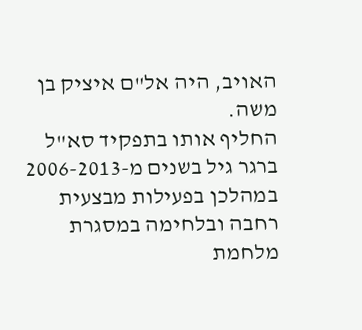האויב, היה אל"ם איציק בן משה.
החליף אותו בתפקיד סא"ל ברגר גיל בשנים מ-2006-2013 במהלכן בפעילות מבצעית רחבה ובלחימה במסגרת מלחמת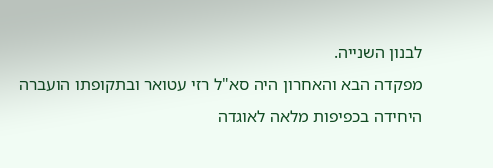לבנון השנייה.
מפקדה הבא והאחרון היה סא"ל רזי עטואר ובתקופתו הועברה היחידה בכפיפות מלאה לאוגדה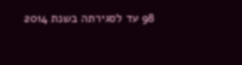98 עד לסגירתה בשנת 2014